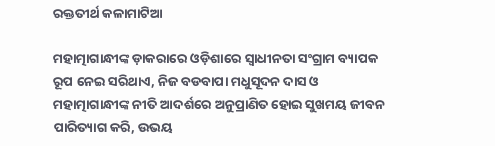ରକ୍ତତୀର୍ଥ କଳାମାଟିଆ

ମହାତ୍ମାଗାନ୍ଧୀଙ୍କ ଡ଼ାକରାରେ ଓଡ଼ିଶାରେ ସ୍ୱାଧୀନତା ସଂଗ୍ରାମ ବ୍ୟାପକ ରୂପ ନେଇ ସରିଥାଏ, ନିଜ ବଡବାପା ମଧୁସୂଦନ ଦାସ ଓ ମହାତ୍ମାଗାନ୍ଧୀଙ୍କ ନୀତି ଆଦର୍ଶରେ ଅନୁପ୍ରାଣିତ ହୋଇ ସୁଖମୟ ଜୀବନ ପାରିତ୍ୟାଗ କରି, ଉଭୟ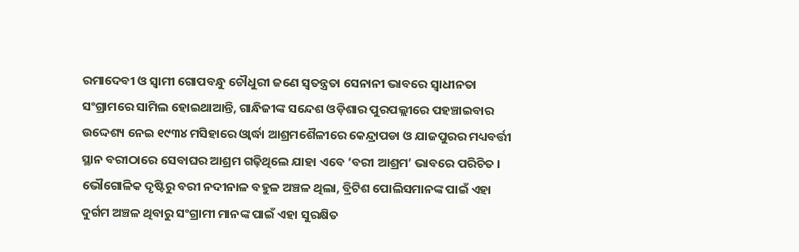ରମାଦେବୀ ଓ ସ୍ୱାମୀ ଗୋପବନ୍ଧୁ ଚୌଧୁରୀ ଜଣେ ସ୍ୱତନ୍ତ୍ରତା ସେନାନୀ ଭାବରେ ସ୍ୱାଧୀନତା ସଂଗ୍ରାମରେ ସାମିଲ ହୋଇଥାଆନ୍ତି, ଗାନ୍ଧିଜୀଙ୍କ ସନ୍ଦେଶ ଓଡ଼ିଶାର ପୁରପଲ୍ଲୀରେ ପହଞ୍ଚାଇବାର ଉଦ୍ଦେଶ୍ୟ ନେଇ ୧୯୩୪ ମସିହାରେ ଓ୍ୱାର୍ଦ୍ଧା ଆଶ୍ରମଶୈଳୀରେ କେନ୍ଦ୍ରାପଡା ଓ ଯାଜପୁରର ମଧ୍ୟବର୍ତ୍ତୀ ସ୍ଥାନ ବରୀଠାରେ ସେବାଘର ଆଶ୍ରମ ଗଢ଼ିଥିଲେ ଯାହା ଏବେ ’ବରୀ ଆଶ୍ରମ’ ଭାବରେ ପରିଚିତ । ଭୌଗୋଳିକ ଦୃଷ୍ଟିରୁ ବରୀ ନଦୀନାଳ ବହୁଳ ଅଞ୍ଚଳ ଥିଲା, ବ୍ରିଟିଶ ପୋଲିସମାନଙ୍କ ପାଇଁ ଏହା ଦୁର୍ଗମ ଅଞ୍ଚଳ ଥିବାରୁ ସଂଗ୍ରାମୀ ମାନଙ୍କ ପାଇଁ ଏହା ସୁରକ୍ଷିତ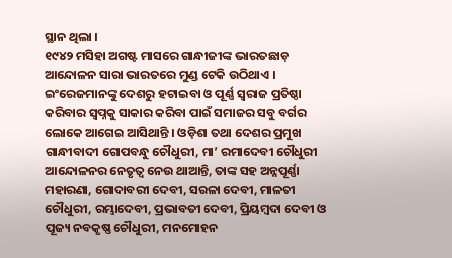ସ୍ଥାନ ଥିଲା ।
୧୯୪୨ ମସିହା ଅଗଷ୍ଟ ମାସରେ ଗାନ୍ଧୀଜୀଙ୍କ ଭାରତଛାଡ଼ ଆନ୍ଦୋଳନ ସାରା ଭାରତରେ ମୁଣ୍ଡ ଟେକି ଉଠିଥାଏ । ଇଂରେଜମାନଙ୍କୁ ଦେଶରୁ ହଟାଇବା ଓ ପୂର୍ଣ୍ଣ ସ୍ଵରାଜ ପ୍ରତିଷ୍ଠା କରିବାର ସ୍ଵପ୍ନକୁ ସାକାର କରିବା ପାଇଁ ସମାଜର ସବୁ ବର୍ଗର ଲୋକେ ଆଗେଇ ଆସିଥାନ୍ତି । ଓଡ଼ିଶା ତଥା ଦେଶର ପ୍ରମୁଖ ଗାନ୍ଧୀବାଦୀ ଗୋପବନ୍ଧୁ ଚୌଧୁରୀ, ମା’ ରମାଦେବୀ ଚୌଧୁରୀ ଆନ୍ଦୋଳନର ନେତୃତ୍ୱ ନେଉ ଥାଆନ୍ତି, ତାଙ୍କ ସହ ଅନ୍ନପୂର୍ଣ୍ଣା ମହାରଣା, ଗୋଦାବରୀ ଦେବୀ, ସରଳା ଦେବୀ, ମାଳତୀ ଚୌଧୁରୀ, ରମ୍ଭାଦେବୀ, ପ୍ରଭାବତୀ ଦେବୀ, ପ୍ରିୟମ୍ବଦା ଦେବୀ ଓ ପୂଜ୍ୟ ନବକୃଷ୍ଣ ଚୌଧୁରୀ, ମନମୋହନ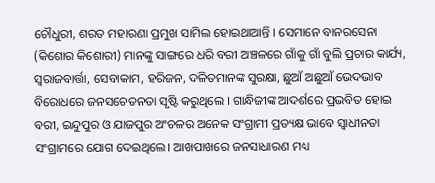ଚୌଧୁରୀ, ଶରତ ମହାରଣା ପ୍ରମୁଖ ସାମିଲ ହୋଇଥାଆନ୍ତି । ସେମାନେ ବାନରସେନା (କିଶୋର କିଶୋରୀ) ମାନଙ୍କୁ ସାଙ୍ଗରେ ଧରି ବରୀ ଅଞ୍ଚଳରେ ଗାଁକୁ ଗାଁ ବୁଲି ପ୍ରଚାର କାର୍ଯ୍ୟ, ସ୍ଵରାଜବାର୍ତ୍ତା, ସେବାକାମ, ହରିଜନ, ଦଳିତମାନଙ୍କ ସୁରକ୍ଷା, ଛୁଆଁ ଅଛୁଆଁ ଭେଦଭାବ ବିରୋଧରେ ଜନସଚେତନତା ସୃଷ୍ଟି କରୁଥିଲେ । ଗାନ୍ଧିଜୀଙ୍କ ଆଦର୍ଶରେ ପ୍ରଭବିତ ହୋଇ ବରୀ, ଇନ୍ଦୁପୁର ଓ ଯାଜପୁର ଅଂଚଳର ଅନେକ ସଂଗ୍ରାମୀ ପ୍ରତ୍ୟକ୍ଷ ଭାବେ ସ୍ଵାଧୀନତା ସଂଗ୍ରାମରେ ଯୋଗ ଦେଇଥିଲେ। ଆଖପାଖରେ ଜନସାଧାରଣ ମଧ୍ୟ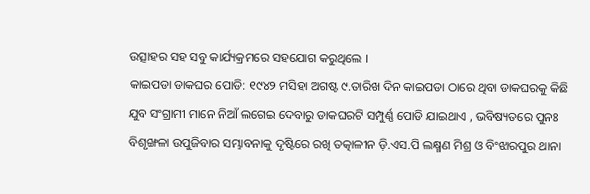ଉତ୍ସାହର ସହ ସବୁ କାର୍ଯ୍ୟକ୍ରମରେ ସହଯୋଗ କରୁଥିଲେ ।
କାଇପଡା ଡାକଘର ପୋଡି: ୧୯୪୨ ମସିହା ଅଗଷ୍ଟ ୯.ତାରିଖ ଦିନ କାଇପଡା ଠାରେ ଥିବା ଡାକଘରକୁ କିଛି ଯୁବ ସଂଗ୍ରାମୀ ମାନେ ନିଆଁ ଲଗେଇ ଦେବାରୁ ଡାକଘରଟି ସମ୍ପୁର୍ଣ୍ଣ ପୋଡି ଯାଇଥାଏ , ଭବିଷ୍ୟତରେ ପୁନଃ ବିଶୃଙ୍ଖଳା ଉପୁଜିବାର ସମ୍ଭାବନାକୁ ଦୃଷ୍ଟିରେ ରଖି ତତ୍କାଳୀନ ଡ଼ି.ଏସ.ପି ଲକ୍ଷ୍ମଣ ମିଶ୍ର ଓ ବିଂଝାରପୁର ଥାନା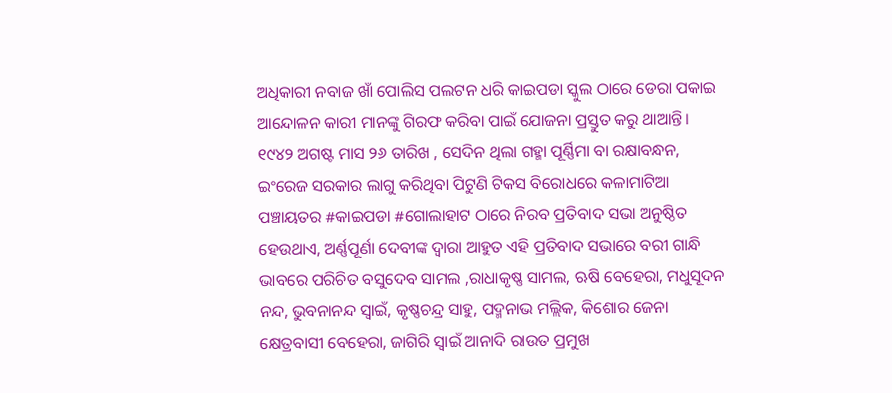ଅଧିକାରୀ ନବାଜ ଖାଁ ପୋଲିସ ପଲଟନ ଧରି କାଇପଡା ସ୍କୁଲ ଠାରେ ଡେରା ପକାଇ ଆନ୍ଦୋଳନ କାରୀ ମାନଙ୍କୁ ଗିରଫ କରିବା ପାଇଁ ଯୋଜନା ପ୍ରସ୍ତୁତ କରୁ ଥାଆନ୍ତି। ୧୯୪୨ ଅଗଷ୍ଟ ମାସ ୨୬ ତାରିଖ , ସେଦିନ ଥିଲା ଗହ୍ମା ପୂର୍ଣ୍ଣିମା ବା ରକ୍ଷାବନ୍ଧନ, ଇଂରେଜ ସରକାର ଲାଗୁ କରିଥିବା ପିଟୁଣି ଟିକସ ବିରୋଧରେ କଳାମାଟିଆ ପଞ୍ଚାୟତର #କାଇପଡା #ଗୋଲାହାଟ ଠାରେ ନିରବ ପ୍ରତିବାଦ ସଭା ଅନୁଷ୍ଠିତ ହେଉଥାଏ, ଅର୍ଣ୍ଣପୂର୍ଣା ଦେବୀଙ୍କ ଦ୍ୱାରା ଆହୁତ ଏହି ପ୍ରତିବାଦ ସଭାରେ ବରୀ ଗାନ୍ଧି ଭାବରେ ପରିଚିତ ବସୁଦେବ ସାମଲ ,ରାଧାକୃଷ୍ଣ ସାମଲ, ଋଷି ବେହେରା, ମଧୁସୂଦନ ନନ୍ଦ, ଭୁବନାନନ୍ଦ ସ୍ଵାଇଁ, କୃଷ୍ଣଚନ୍ଦ୍ର ସାହୁ, ପଦ୍ମନାଭ ମଲ୍ଲିକ, କିଶୋର ଜେନା କ୍ଷେତ୍ରବାସୀ ବେହେରା, ଜାଗିରି ସ୍ୱାଇଁ ଆନାଦି ରାଉତ ପ୍ରମୁଖ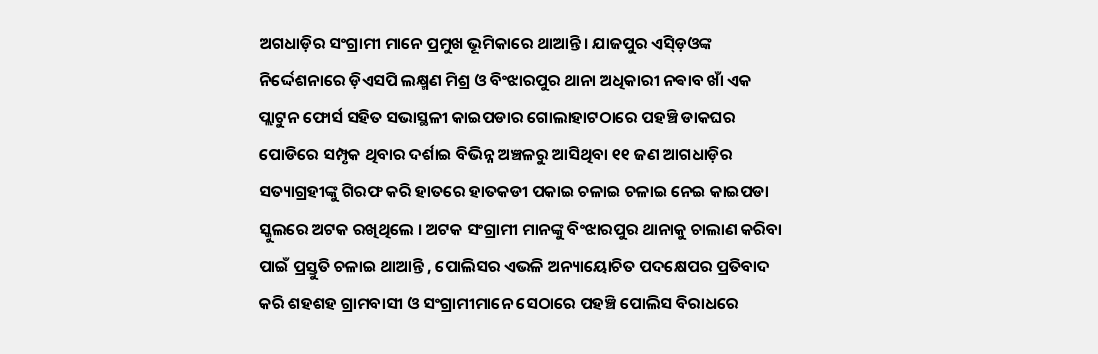ଅଗଧାଡ଼ିର ସଂଗ୍ରାମୀ ମାନେ ପ୍ରମୁଖ ଭୂମିକାରେ ଥାଆନ୍ତି। ଯାଜପୁର ଏସ୍ଡ଼ିଓଙ୍କ ନିର୍ଦ୍ଦେଶନାରେ ଡ଼ିଏସପି ଲକ୍ଷ୍ମଣ ମିଶ୍ର ଓ ବିଂଝାରପୁର ଥାନା ଅଧିକାରୀ ନଵାବ ଖାଁ ଏକ ପ୍ଲାଟୁନ ଫୋର୍ସ ସହିତ ସଭାସ୍ଥଳୀ କାଇପଡାର ଗୋଲାହାଟଠାରେ ପହଞ୍ଚି ଡାକଘର ପୋଡିରେ ସମ୍ପୃକ ଥିବାର ଦର୍ଶାଇ ବିଭିନ୍ନ ଅଞ୍ଚଳରୁ ଆସିଥିବା ୧୧ ଜଣ ଆଗଧାଡ଼ିର ସତ୍ୟାଗ୍ରହୀଙ୍କୁ ଗିରଫ କରି ହାତରେ ହାତକଡୀ ପକାଇ ଚଳାଇ ଚଳାଇ ନେଇ କାଇପଡା ସ୍କୁଲରେ ଅଟକ ରଖିଥିଲେ । ଅଟକ ସଂଗ୍ରାମୀ ମାନଙ୍କୁ ବିଂଝାରପୁର ଥାନାକୁ ଚାଲାଣ କରିବା ପାଇଁ ପ୍ରସ୍ତୁତି ଚଳାଇ ଥାଆନ୍ତି , ପୋଲିସର ଏଭଳି ଅନ୍ୟାୟୋଚିତ ପଦକ୍ଷେପର ପ୍ରତିବାଦ କରି ଶହଶହ ଗ୍ରାମବାସୀ ଓ ସଂଗ୍ରାମୀମାନେ ସେଠାରେ ପହଞ୍ଚି ପୋଲିସ ବିରାଧରେ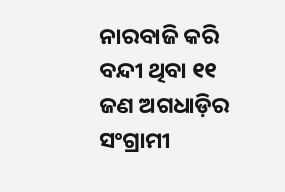ନାରବାଜି କରି ବନ୍ଦୀ ଥିବା ୧୧ ଜଣ ଅଗଧାଡ଼ିର ସଂଗ୍ରାମୀ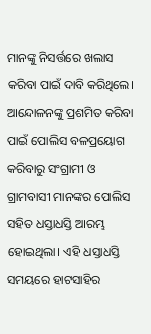ମାନଙ୍କୁ ନିସର୍ତ୍ତରେ ଖଲାସ କରିବା ପାଇଁ ଦାବି କରିଥିଲେ। ଆନ୍ଦୋଳନଙ୍କୁ ପ୍ରଶମିତ କରିବା ପାଇଁ ପୋଲିସ ବଳପ୍ରୟୋଗ କରିବାରୁ ସଂଗ୍ରାମୀ ଓ ଗ୍ରାମବାସୀ ମାନଙ୍କର ପୋଲିସ ସହିତ ଧସ୍ତାଧସ୍ତି ଆରମ୍ଭ ହୋଇଥିଲା। ଏହି ଧସ୍ତାଧସ୍ତି ସମୟରେ ହାଟସାହିର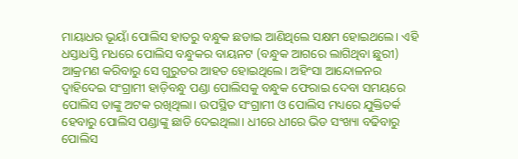ମାୟାଧର ଭୂୟାଁ ପୋଲିସ ହାତରୁ ବନ୍ଧୁକ ଛଡାଇ ଆଣିଥିଲେ ସକ୍ଷମ ହୋଇଥଲେ। ଏହି ଧସ୍ତାଧସ୍ତି ମଧରେ ପୋଲିସ ବନ୍ଧୁକର ବାୟନଟ (ବନ୍ଧୁକ ଆଗରେ ଲାଗିଥିବା ଛୁରୀ) ଆକ୍ରମଣ କରିବାରୁ ସେ ଗୁରୁତର ଆହତ ହୋଇଥିଲେ। ଅହିଂସା ଆନ୍ଦୋଳନର ଦ୍ୱାହିଦେଇ ସଂଗ୍ରାମୀ ହାଡ଼ିବନ୍ଧୁ ପଣ୍ଡା ପୋଲିସକୁ ବନ୍ଧୁକ ଫେରାଇ ଦେବା ସମୟରେ ପୋଲିସ ତାଙ୍କୁ ଅଟକ ରଖିଥିଲା। ଉପସ୍ଥିତ ସଂଗ୍ରାମୀ ଓ ପୋଲିସ ମଧ୍ୟରେ ଯୁକ୍ତିତର୍କ ହେବାରୁ ପୋଲିସ ପଣ୍ଡାଙ୍କୁ ଛାଡି ଦେଇଥିଲା। ଧୀରେ ଧୀରେ ଭିଡ ସଂଖ୍ୟା ବଢିବାରୁ ପୋଲିସ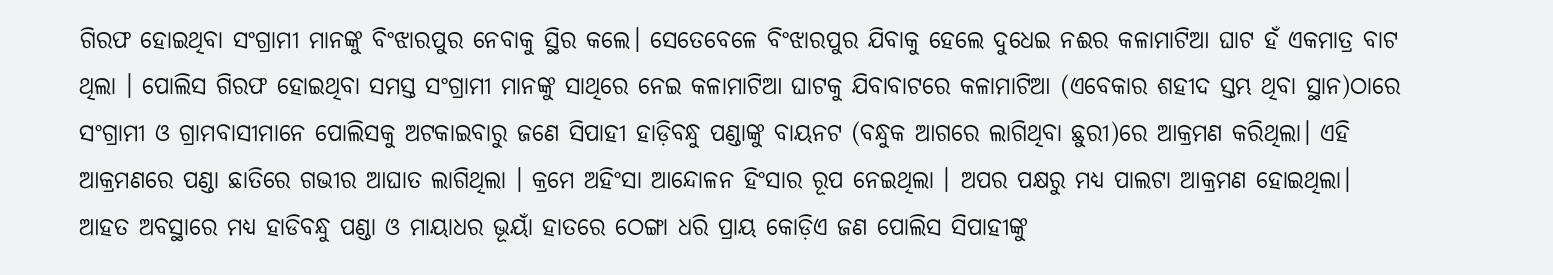ଗିରଫ ହୋଇଥିବା ସଂଗ୍ରାମୀ ମାନଙ୍କୁ ବିଂଝାରପୁର ନେବାକୁ ସ୍ଥିର କଲେ। ସେତେବେଳେ ବିଂଝାରପୁର ଯିବାକୁ ହେଲେ ଦୁଧେଇ ନଈର କଳାମାଟିଆ ଘାଟ ହଁ ଏକମାତ୍ର ବାଟ ଥିଲା । ପୋଲିସ ଗିରଫ ହୋଇଥିବା ସମସ୍ତ ସଂଗ୍ରାମୀ ମାନଙ୍କୁ ସାଥିରେ ନେଇ କଳାମାଟିଆ ଘାଟକୁ ଯିବାବାଟରେ କଳାମାଟିଆ (ଏବେକାର ଶହୀଦ ସ୍ତମ୍ଭ ଥିବା ସ୍ଥାନ)ଠାରେ ସଂଗ୍ରାମୀ ଓ ଗ୍ରାମବାସୀମାନେ ପୋଲିସକୁ ଅଟକାଇବାରୁ ଜଣେ ସିପାହୀ ହାଡ଼ିବନ୍ଧୁ ପଣ୍ଡାଙ୍କୁ ବାୟନଟ (ବନ୍ଧୁକ ଆଗରେ ଲାଗିଥିବା ଛୁରୀ)ରେ ଆକ୍ରମଣ କରିଥିଲା। ଏହି ଆକ୍ରମଣରେ ପଣ୍ଡା ଛାତିରେ ଗଭୀର ଆଘାତ ଲାଗିଥିଲା । କ୍ରମେ ଅହିଂସା ଆନ୍ଦୋଳନ ହିଂସାର ରୂପ ନେଇଥିଲା । ଅପର ପକ୍ଷରୁ ମଧ୍ୟ ପାଲଟା ଆକ୍ରମଣ ହୋଇଥିଲା। ଆହତ ଅବସ୍ଥାରେ ମଧ୍ୟ ହାଡିବନ୍ଧୁ ପଣ୍ଡା ଓ ମାୟାଧର ଭୂୟାଁ ହାତରେ ଠେଙ୍ଗା ଧରି ପ୍ରାୟ କୋଡ଼ିଏ ଜଣ ପୋଲିସ ସିପାହୀଙ୍କୁ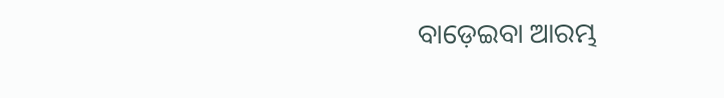ବାଡ଼େଇବା ଆରମ୍ଭ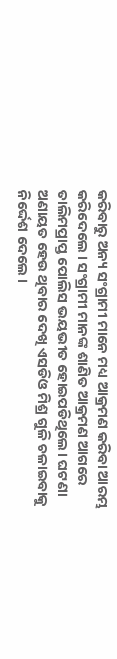କରିବାରୁ ଅନ୍ୟ ସଂଗ୍ରାମୀ ମାନେ ମଧ୍ୟ ଆକ୍ରମଣ କରିବା ଆରମ୍ଭ କରିଦେଲେ । ସଂଗ୍ରାମୀ ମାନଙ୍କ ଶାଣିତ ଆକ୍ରମଣ ଆଗରେ ତାଲିମପ୍ରାପ୍ତ ପୋଲିସ ଭୟଭୀତ ହୋଇପଡିଥିଲେ। ଘଟଣା ଅଣାୟତ ହେଉ ଥିବାର ଦେଖି ଏସଡିଓ ମିଶ୍ର ଗୁଳି ଚଳାଇବାକୁ ନିର୍ଦ୍ଦେଶ ଦେଲେ ।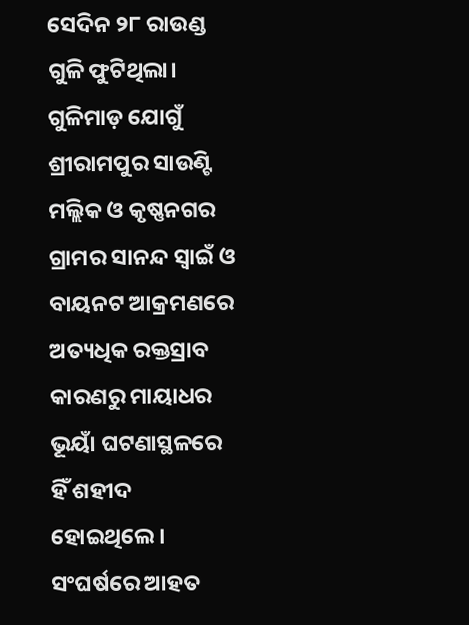ସେଦିନ ୨୮ ରାଉଣ୍ଡ ଗୁଳି ଫୁଟିଥିଲା। ଗୁଳିମାଡ଼ ଯୋଗୁଁ ଶ୍ରୀରାମପୁର ସାଉଣ୍ଟି ମଲ୍ଲିକ ଓ କୃଷ୍ଣନଗର ଗ୍ରାମର ସାନନ୍ଦ ସ୍ୱାଇଁ ଓ ବାୟନଟ ଆକ୍ରମଣରେ ଅତ୍ୟଧିକ ରକ୍ତସ୍ରାବ କାରଣରୁ ମାୟାଧର ଭୂୟାଁ ଘଟଣାସ୍ଥଳରେ ହିଁ ଶହୀଦ ହୋଇଥିଲେ । ସଂଘର୍ଷରେ ଆହତ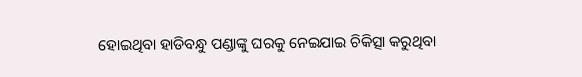ହୋଇଥିବା ହାଡିବନ୍ଧୁ ପଣ୍ଡାଙ୍କୁ ଘରକୁ ନେଇଯାଇ ଚିକିତ୍ସା କରୁଥିବା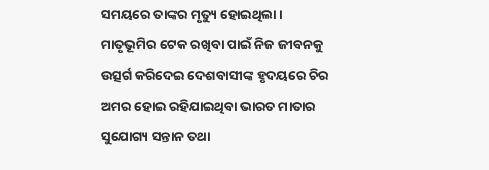ସମୟରେ ତାଙ୍କର ମୃତ୍ୟୁ ହୋଇଥିଲା ।
ମାତୃଭୂମିର ଟେକ ରଖିବା ପାଇଁ ନିଜ ଜୀବନକୁ ଉତ୍ସର୍ଗ କରିଦେଇ ଦେଶବାସୀଙ୍କ ହୃଦୟରେ ଚିର ଅମର ହୋଇ ରହିଯାଇଥିବା ଭାରତ ମାତାର ସୁଯୋଗ୍ୟ ସନ୍ତାନ ତଥା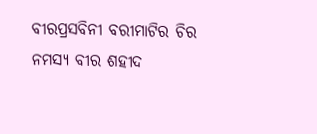ବୀରପ୍ରସବିନୀ ବରୀମାଟିର ଚିର ନମସ୍ୟ ବୀର ଶହୀଦ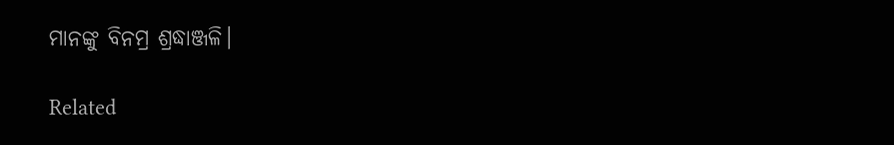ମାନଙ୍କୁ ବିନମ୍ର ଶ୍ରଦ୍ଧାଞ୍ଜଳି।

Related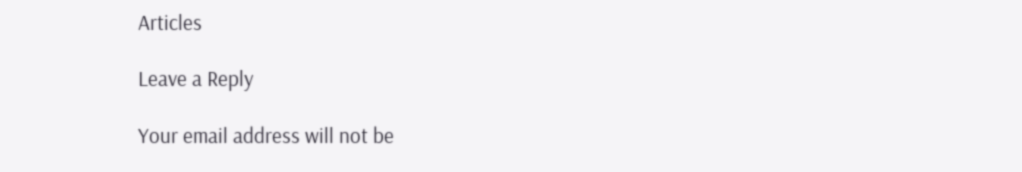Articles

Leave a Reply

Your email address will not be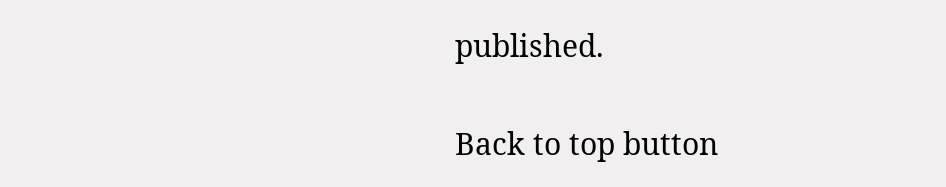published.

Back to top button